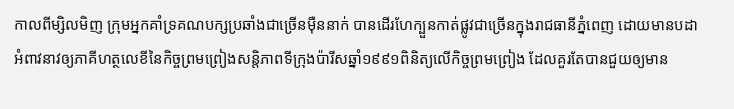កាលពីម្សិលមិញ ក្រុមអ្នកគាំទ្រគណបក្សប្រឆាំងជាច្រើនម៉ឺននាក់ បានដើរហែក្បួនកាត់ផ្លូវជាច្រើនក្នុងរាជធានីភ្នំពេញ ដោយមានបដាអំពាវនាវឲ្យភាគីហត្ថលេខីនៃកិច្ចព្រមព្រៀងសន្តិភាពទីក្រុងប៉ារីសឆ្នាំ១៩៩១ពិនិត្យលើកិច្ចព្រមព្រៀង ដែលគួរតែបានជួយឲ្យមាន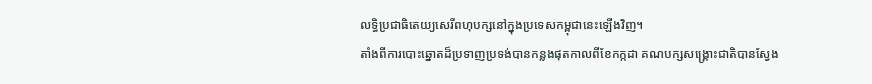លទ្ធិប្រជាធិតេយ្យសេរីពហុបក្សនៅក្នុងប្រទេសកម្ពុជានេះឡើងវិញ។
តាំងពីការបោះឆ្នោតដ៏ប្រទាញប្រទង់បានកន្លងផុតកាលពីខែកក្កដា គណបក្សសង្គ្រោះជាតិបានស្វែង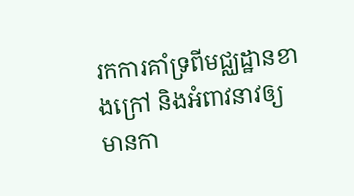រកការគាំទ្រពីមជ្ឈដ្ឋានខាងក្រៅ និងអំពាវនាវឲ្យមានកា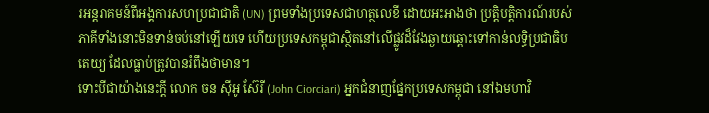រអន្តរាគមន៍ពីអង្គការសហប្រជាជាតិ (UN) ព្រមទាំងប្រទេសជាហត្ថលេខី ដោយអះអាងថា ប្រត្តិបត្តិការណ៍របស់ភាគីទាំងនោះមិនទាន់ចប់នៅឡើយទេ ហើយប្រទេសកម្ពុជាស្ថិតនៅលើផ្លូវដ៏វែងឆ្ងាយឆ្ពោះទៅកាន់លទ្ធិប្រជាធិបតេយ្យ ដែលធ្លាប់ត្រូវបានរំពឹងថាមាន។
ទោះបីជាយ៉ាងនេះក្តី លោក ចន ស៊ីអូ ស៊ែរី (John Ciorciari) អ្នកជំនាញផ្នែកប្រទេសកម្ពុជា នៅឯមហាវិ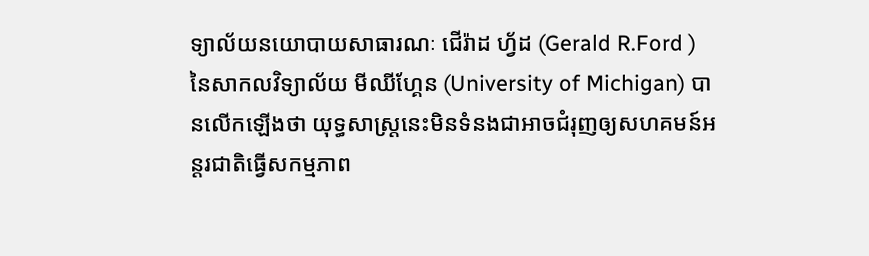ទ្យាល័យនយោបាយសាធារណៈ ជើរ៉ាដ ហ្វ័ដ (Gerald R.Ford ) នៃសាកលវិទ្យាល័យ មីឈីហ្គែន (University of Michigan) បានលើកឡើងថា យុទ្ធសាស្ត្រនេះមិនទំនងជាអាចជំរុញឲ្យសហគមន៍អន្តរជាតិធ្វើសកម្មភាព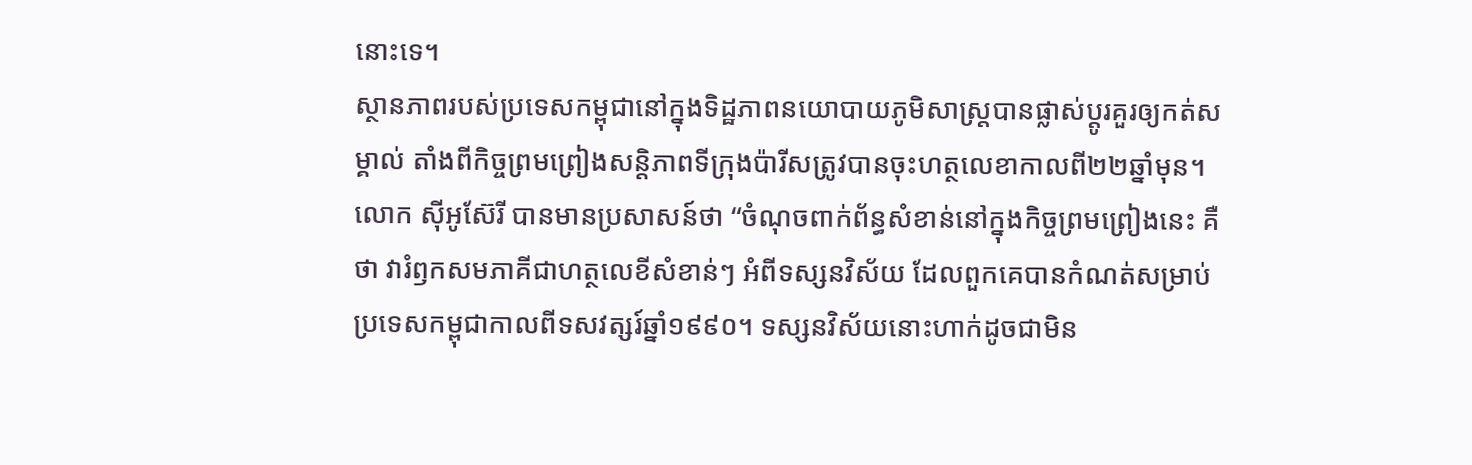នោះទេ។
ស្ថានភាពរបស់ប្រទេសកម្ពុជានៅក្នុងទិដ្ឋភាពនយោបាយភូមិសាស្ត្របានផ្លាស់ប្តូរគួរឲ្យកត់សម្គាល់ តាំងពីកិច្ចព្រមព្រៀងសន្តិភាពទីក្រុងប៉ារីសត្រូវបានចុះហត្ថលេខាកាលពី២២ឆ្នាំមុន។ លោក ស៊ីអូស៊ែរី បានមានប្រសាសន៍ថា “ចំណុចពាក់ព័ន្ធសំខាន់នៅក្នុងកិច្ចព្រមព្រៀងនេះ គឺថា វារំឭកសមភាគីជាហត្ថលេខីសំខាន់ៗ អំពីទស្សនវិស័យ ដែលពួកគេបានកំណត់សម្រាប់ប្រទេសកម្ពុជាកាលពីទសវត្សរ៍ឆ្នាំ១៩៩០។ ទស្សនវិស័យនោះហាក់ដូចជាមិន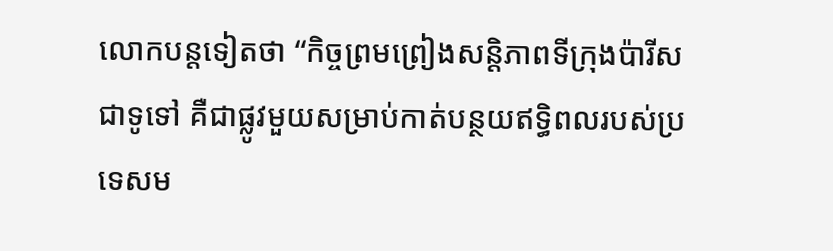លោកបន្តទៀតថា “កិច្ចព្រមព្រៀងសន្តិភាពទីក្រុងប៉ារីស ជាទូទៅ គឺជាផ្លូវមួយសម្រាប់កាត់បន្ថយឥទ្ធិពលរបស់ប្រទេសម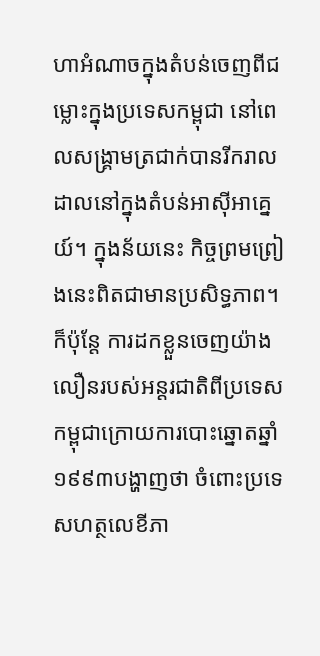ហាអំណាចក្នុងតំបន់ចេញពីជម្លោះក្នុងប្រទេសកម្ពុជា នៅពេលសង្គ្រាមត្រជាក់បានរីករាលដាលនៅក្នុងតំបន់អាស៊ីអាគ្នេយ៍។ ក្នុងន័យនេះ កិច្ចព្រមព្រៀងនេះពិតជាមានប្រសិទ្ធភាព។ ក៏ប៉ុន្តែ ការដកខ្លួនចេញយ៉ាងលឿនរបស់អន្តរជាតិពីប្រទេសកម្ពុជាក្រោយការបោះឆ្នោតឆ្នាំ១៩៩៣បង្ហាញថា ចំពោះប្រទេសហត្ថលេខីភា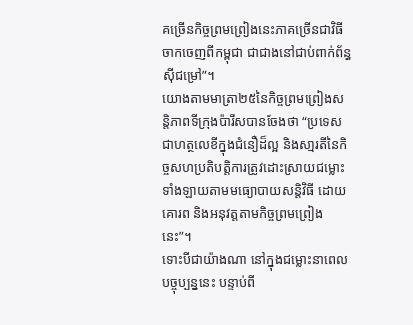គច្រើនកិច្ចព្រមព្រៀងនេះភាគច្រើនជាវិធីចាកចេញពីកម្ពុជា ជាជាងនៅជាប់ពាក់ព័ន្ធស៊ីជម្រៅ”។
យោងតាមមាត្រា២៥នៃកិច្ចព្រមព្រៀងសន្តិភាពទីក្រុងប៉ារីសបានចែងថា “ប្រទេសជាហត្ថលេខីក្នុងជំនឿដ៏ល្អ និងសា្មរតីនៃកិច្ចសហប្រតិបត្តិការត្រូវដោះស្រាយជម្លោះទាំងឡាយតាមមធ្យោបាយសន្តិវិធី ដោយគោរព និងអនុវត្តតាមកិច្ចព្រមព្រៀងនេះ”។
ទោះបីជាយ៉ាងណា នៅក្នុងជម្លោះនាពេលបច្ចុប្បន្ននេះ បន្ទាប់ពី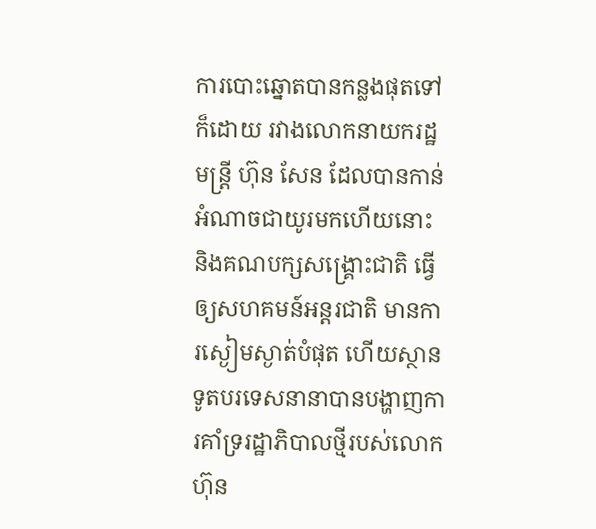ការបោះឆ្នោតបានកន្លងផុតទៅក៏ដោយ រវាងលោកនាយករដ្ឋមន្ត្រី ហ៊ុន សែន ដែលបានកាន់អំណាចជាយូរមកហើយនោះ និងគណបក្សសង្គ្រោះជាតិ ធ្វើឲ្យសហគមន៍អន្តរជាតិ មានការស្ងៀមស្ងាត់បំផុត ហើយស្ថានទូតបរទេសនានាបានបង្ហាញការគាំទ្ររដ្ឋាភិបាលថ្មីរបស់លោក ហ៊ុន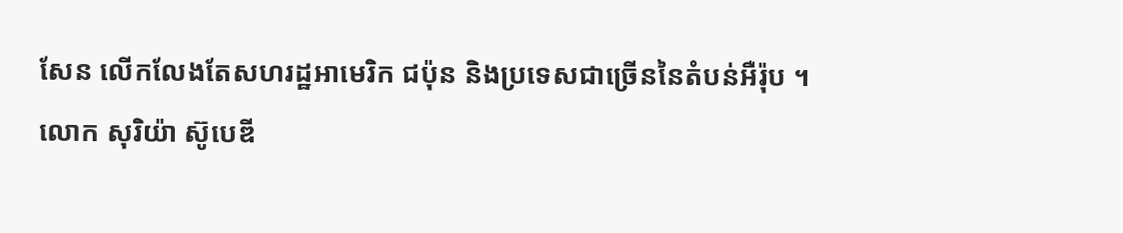សែន លើកលែងតែសហរដ្ឋអាមេរិក ជប៉ុន និងប្រទេសជាច្រើននៃតំបន់អឺរ៉ុប ។
លោក សុរិយ៉ា ស៊ូបេឌី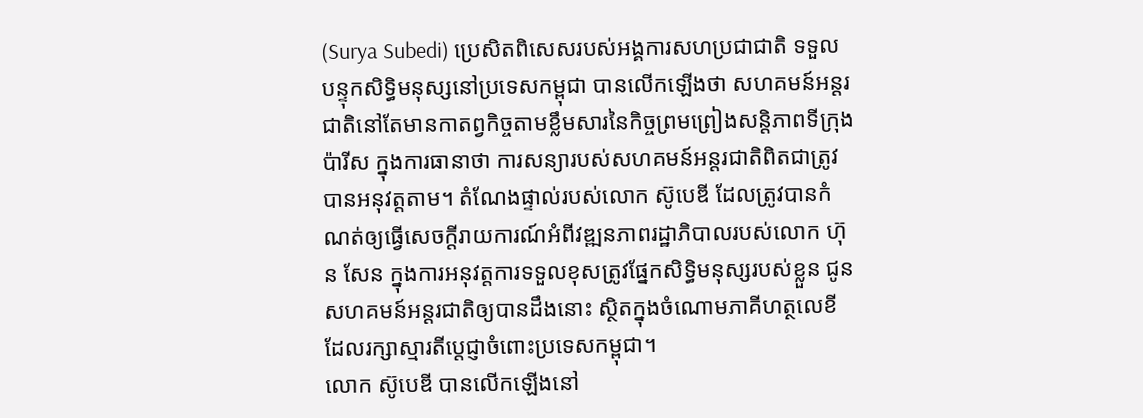(Surya Subedi) ប្រេសិតពិសេសរបស់អង្គការសហប្រជាជាតិ ទទួលបន្ទុកសិទ្ធិមនុស្សនៅប្រទេសកម្ពុជា បានលើកឡើងថា សហគមន៍អន្តរជាតិនៅតែមានកាតព្វកិច្ចតាមខ្លឹមសារនៃកិច្ចព្រមព្រៀងសន្តិភាពទីក្រុងប៉ារីស ក្នុងការធានាថា ការសន្យារបស់សហគមន៍អន្តរជាតិពិតជាត្រូវបានអនុវត្តតាម។ តំណែងផ្ទាល់របស់លោក ស៊ូបេឌី ដែលត្រូវបានកំណត់ឲ្យធ្វើសេចក្តីរាយការណ៍អំពីវឌ្ឍនភាពរដ្ឋាភិបាលរបស់លោក ហ៊ុន សែន ក្នុងការអនុវត្តការទទួលខុសត្រូវផ្នែកសិទ្ធិមនុស្សរបស់ខ្លួន ជូនសហគមន៍អន្តរជាតិឲ្យបានដឹងនោះ ស្ថិតក្នុងចំណោមភាគីហត្ថលេខី ដែលរក្សាស្មារតីប្តេជ្ញាចំពោះប្រទេសកម្ពុជា។
លោក ស៊ូបេឌី បានលើកឡើងនៅ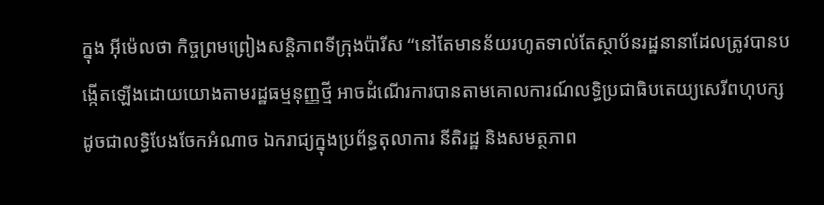ក្នុង អ៊ីម៉េលថា កិច្ចព្រមព្រៀងសន្តិភាពទីក្រុងប៉ារីស “នៅតែមានន័យរហូតទាល់តែស្ថាប័នរដ្ឋនានាដែលត្រូវបានបង្កើតឡើងដោយយោងតាមរដ្ឋធម្មនុញ្ញថ្មី អាចដំណើរការបានតាមគោលការណ៍លទ្ធិប្រជាធិបតេយ្យសេរីពហុបក្ស ដូចជាលទ្ធិបែងចែកអំណាច ឯករាជ្យក្នុងប្រព័ន្ធតុលាការ នីតិរដ្ឋ និងសមត្ថភាព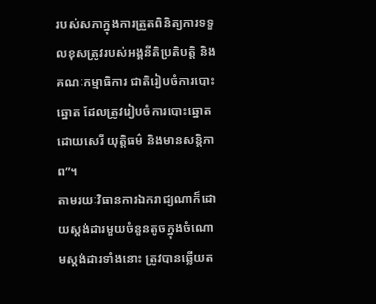របស់សភាក្នុងការត្រួតពិនិត្យការទទួលខុសត្រូវរបស់អង្គនីតិប្រតិបត្តិ និងគណៈកម្មាធិការ ជាតិរៀបចំការបោះឆ្នោត ដែលត្រូវរៀបចំការបោះឆ្នោតដោយសេរី យុត្តិធម៌ និងមានសន្តិភាព”។
តាមរយៈវិធានការឯករាជ្យណាក៏ដោយស្តង់ដារមួយចំនួនតូចក្នុងចំណោមស្តង់ដារទាំងនោះ ត្រូវបានឆ្លើយត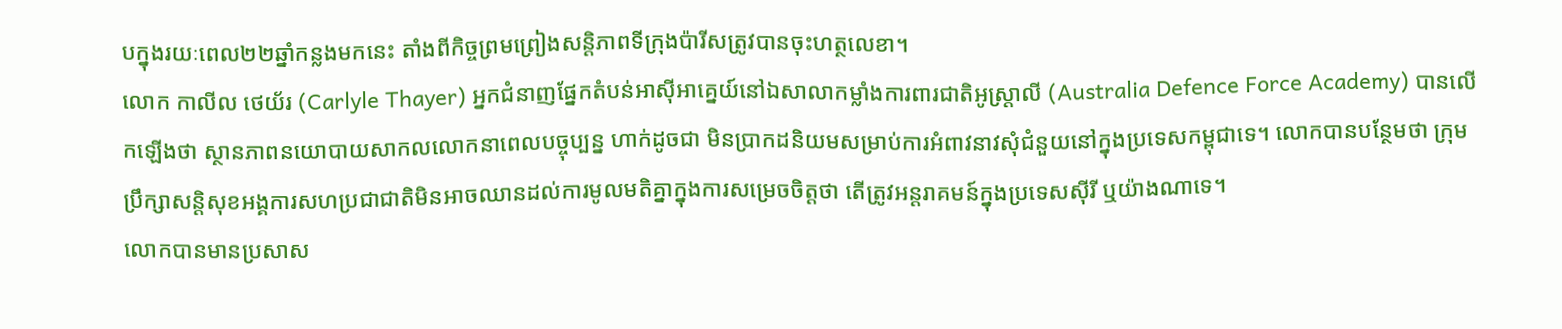បក្នុងរយៈពេល២២ឆ្នាំកន្លងមកនេះ តាំងពីកិច្ចព្រមព្រៀងសន្តិភាពទីក្រុងប៉ារីសត្រូវបានចុះហត្ថលេខា។
លោក កាលីល ថេយ័រ (Carlyle Thayer) អ្នកជំនាញផ្នែកតំបន់អាស៊ីអាគ្នេយ៍នៅឯសាលាកម្លាំងការពារជាតិអូស្ត្រាលី (Australia Defence Force Academy) បានលើកឡើងថា ស្ថានភាពនយោបាយសាកលលោកនាពេលបច្ចុប្បន្ន ហាក់ដូចជា មិនប្រាកដនិយមសម្រាប់ការអំពាវនាវសុំជំនួយនៅក្នុងប្រទេសកម្ពុជាទេ។ លោកបានបន្ថែមថា ក្រុមប្រឹក្សាសន្តិសុខអង្គការសហប្រជាជាតិមិនអាចឈានដល់ការមូលមតិគ្នាក្នុងការសម្រេចចិត្តថា តើត្រូវអន្តរាគមន៍ក្នុងប្រទេសស៊ីរី ឬយ៉ាងណាទេ។
លោកបានមានប្រសាស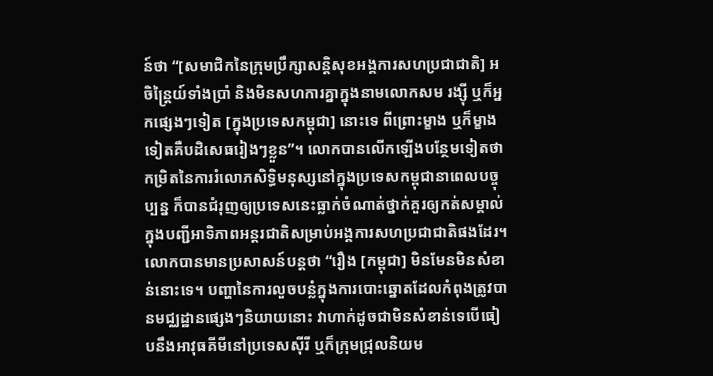ន៍ថា “[សមាជិកនៃក្រុមប្រឹក្សាសន្តិសុខអង្គការសហប្រជាជាតិ] អចិន្ត្រៃយ៍ទាំងប្រាំ និងមិនសហការគ្នាក្នុងនាមលោកសម រង្ស៊ី ឬក៏អ្នកផ្សេងៗទៀត [ក្នុងប្រទេសកម្ពុជា] នោះទេ ពីព្រោះម្ខាង ឬក៏ម្ខាងទៀតគឺបដិសេធរៀងៗខ្លួន”។ លោកបានលើកឡើងបន្ថែមទៀតថា កម្រិតនៃការរំលោភសិទ្ធិមនុស្សនៅក្នុងប្រទេសកម្ពុជានាពេលបច្ចុប្បន្ន ក៏បានជំរុញឲ្យប្រទេសនេះធ្លាក់ចំណាត់ថ្នាក់គួរឲ្យកត់សម្គាល់ក្នុងបញ្ជីអាទិភាពអន្តរជាតិសម្រាប់អង្គការសហប្រជាជាតិផងដែរ។
លោកបានមានប្រសាសន៍បន្តថា “រឿង [កម្ពុជា] មិនមែនមិនសំខាន់នោះទេ។ បញ្ហានៃការលួចបន្លំក្នុងការបោះឆ្នោតដែលកំពុងត្រូវបានមជ្ឈដ្ឋានផ្សេងៗនិយាយនោះ វាហាក់ដូចជាមិនសំខាន់ទេបើធៀបនឹងអាវុធគីមីនៅប្រទេសស៊ីរី ឬក៏ក្រុមជ្រុលនិយម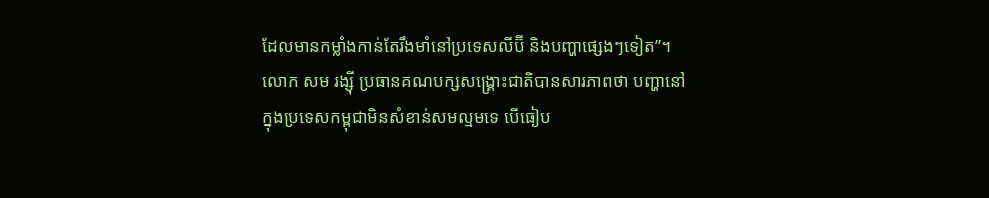ដែលមានកម្លាំងកាន់តែរឹងមាំនៅប្រទេសលីប៊ី និងបញ្ហាផ្សេងៗទៀត”។
លោក សម រង្ស៊ី ប្រធានគណបក្សសង្គ្រោះជាតិបានសារភាពថា បញ្ហានៅក្នុងប្រទេសកម្ពុជាមិនសំខាន់សមល្មមទេ បើធៀប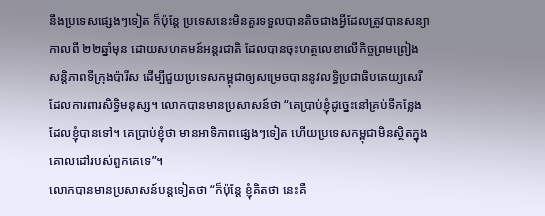នឹងប្រទេសផ្សេងៗទៀត ក៏ប៉ុន្តែ ប្រទេសនេះមិនគួរទទួលបានតិចជាងអ្វីដែលត្រូវបានសន្យាកាលពី ២២ឆ្នាំមុន ដោយសហគមន៍អន្តរជាតិ ដែលបានចុះហត្ថលេខាលើកិច្ចព្រមព្រៀងសន្តិភាពទីក្រុងប៉ារីស ដើម្បីជួយប្រទេសកម្ពុជាឲ្យសម្រេចបាននូវលទ្ធិប្រជាធិបតេយ្យសេរី ដែលការពារសិទ្ធិមនុស្ស។ លោកបានមានប្រសាសន៍ថា “គេប្រាប់ខ្ញុំដូច្នេះនៅគ្រប់ទីកន្លែងដែលខ្ញុំបានទៅ។ គេប្រាប់ខ្ញុំថា មានអាទិភាពផ្សេងៗទៀត ហើយប្រទេសកម្ពុជាមិនស្ថិតក្នុងគោលដៅរបស់ពួកគេទេ”។
លោកបានមានប្រសាសន៍បន្តទៀតថា “ក៏ប៉ុន្តែ ខ្ញុំគិតថា នេះគឺ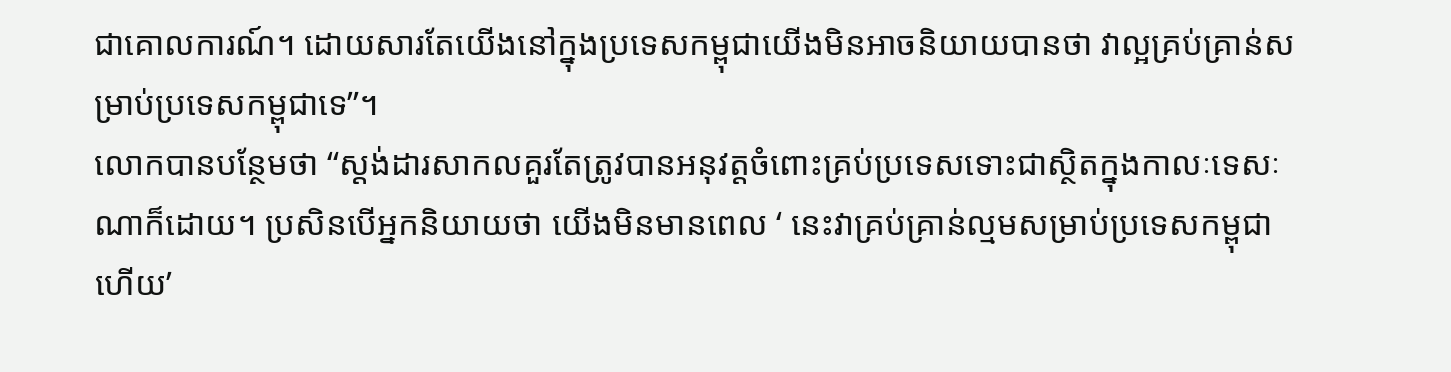ជាគោលការណ៍។ ដោយសារតែយើងនៅក្នុងប្រទេសកម្ពុជាយើងមិនអាចនិយាយបានថា វាល្អគ្រប់គ្រាន់សម្រាប់ប្រទេសកម្ពុជាទេ”។
លោកបានបន្ថែមថា “ស្តង់ដារសាកលគួរតែត្រូវបានអនុវត្តចំពោះគ្រប់ប្រទេសទោះជាស្ថិតក្នុងកាលៈទេសៈណាក៏ដោយ។ ប្រសិនបើអ្នកនិយាយថា យើងមិនមានពេល ‘ នេះវាគ្រប់គ្រាន់ល្មមសម្រាប់ប្រទេសកម្ពុជាហើយ’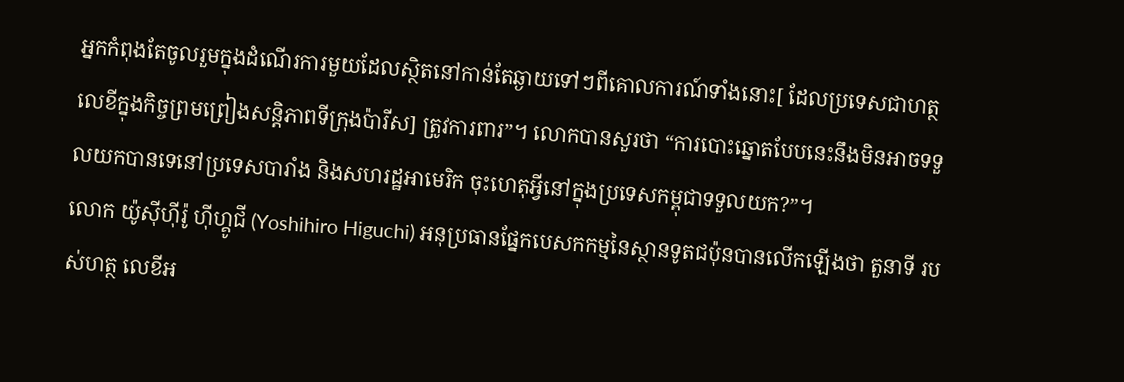អ្នកកំពុងតែចូលរួមក្នុងដំណើរការមួយដែលស្ថិតនៅកាន់តែឆ្ងាយទៅៗពីគោលការណ៍ទាំងនោះ[ ដែលប្រទេសជាហត្ថលេខីក្នុងកិច្ចព្រមព្រៀងសន្តិភាពទីក្រុងប៉ារីស] ត្រូវការពារ”។ លោកបានសួរថា “ការបោះឆ្នោតបែបនេះនឹងមិនអាចទទួលយកបានទេនៅប្រទេសបារាំង និងសហរដ្ឋអាមេរិក ចុះហេតុអ្វីនៅក្នុងប្រទេសកម្ពុជាទទួលយក?”។
លោក យ៉ូស៊ីហ៊ីរ៉ូ ហ៊ីហ្គូជី (Yoshihiro Higuchi) អនុប្រធានផ្នែកបេសកកម្មនៃស្ថានទូតជប៉ុនបានលើកឡើងថា តួនាទី របស់ហត្ថ លេខីអ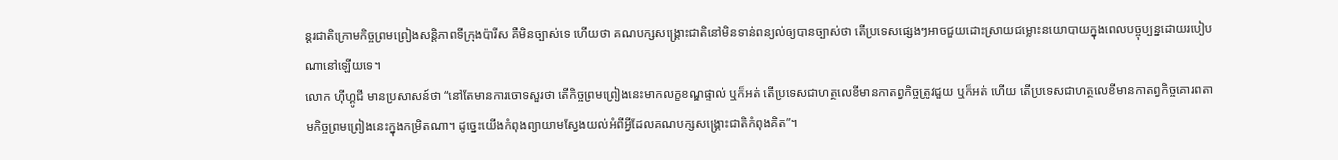ន្តរជាតិក្រោមកិច្ចព្រមព្រៀងសន្តិភាពទីក្រុងប៉ារីស គឺមិនច្បាស់ទេ ហើយថា គណបក្សសង្គ្រោះជាតិនៅមិនទាន់ពន្យល់ឲ្យបានច្បាស់ថា តើប្រទេសផ្សេងៗអាចជួយដោះស្រាយជម្លោះនយោបាយក្នុងពេលបច្ចុប្បន្នដោយរបៀបណានៅឡើយទេ។
លោក ហ៊ីហ្គូជី មានប្រសាសន៍ថា “នៅតែមានការចោទសួរថា តើកិច្ចព្រមព្រៀងនេះមាកលក្ខខណ្ឌផ្ទាល់ ឬក៏អត់ តើប្រទេសជាហត្ថលេខីមានកាតព្វកិច្ចត្រូវជួយ ឬក៏អត់ ហើយ តើប្រទេសជាហត្ថលេខីមានកាតព្វកិច្ចគោរពតាមកិច្ចព្រមព្រៀងនេះក្នុងកម្រិតណា។ ដូច្នេះយើងកំពុងព្យាយាមស្វែងយល់អំពីអ្វីដែលគណបក្សសង្គ្រោះជាតិកំពុងគិត”។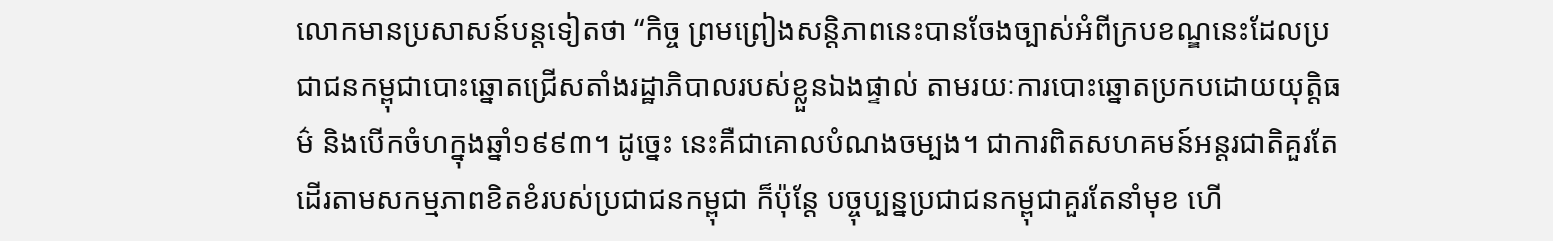លោកមានប្រសាសន៍បន្តទៀតថា “កិច្ច ព្រមព្រៀងសន្តិភាពនេះបានចែងច្បាស់អំពីក្របខណ្ឌនេះដែលប្រជាជនកម្ពុជាបោះឆ្នោតជ្រើសតាំងរដ្ឋាភិបាលរបស់ខ្លួនឯងផ្ទាល់ តាមរយៈការបោះឆ្នោតប្រកបដោយយុត្តិធម៌ និងបើកចំហក្នុងឆ្នាំ១៩៩៣។ ដូច្នេះ នេះគឺជាគោលបំណងចម្បង។ ជាការពិតសហគមន៍អន្តរជាតិគួរតែដើរតាមសកម្មភាពខិតខំរបស់ប្រជាជនកម្ពុជា ក៏ប៉ុន្តែ បច្ចុប្បន្នប្រជាជនកម្ពុជាគួរតែនាំមុខ ហើ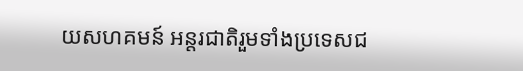យសហគមន៍ អន្តរជាតិរួមទាំងប្រទេសជ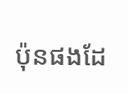ប៉ុនផងដែ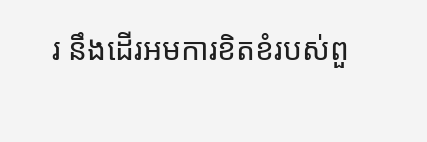រ នឹងដើរអមការខិតខំរបស់ពួ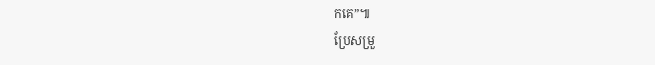កគេ”៕
ប្រែសម្រួ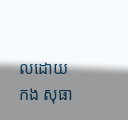លដោយ កង សុធា